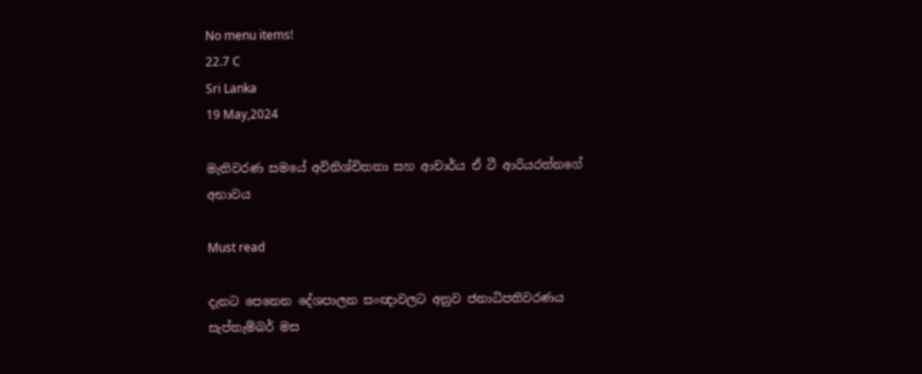No menu items!
22.7 C
Sri Lanka
19 May,2024

මැතිවරණ සමයේ අවිනිශ්චිතතා සහ ආචාර්ය ඒ ටී ආරියරත්නගේ අභාවය

Must read

දැනට පෙනෙන දේශපාලන සංඥාවලට අනුව ජනාධිපතිවරණය සැප්තැම්බර් මස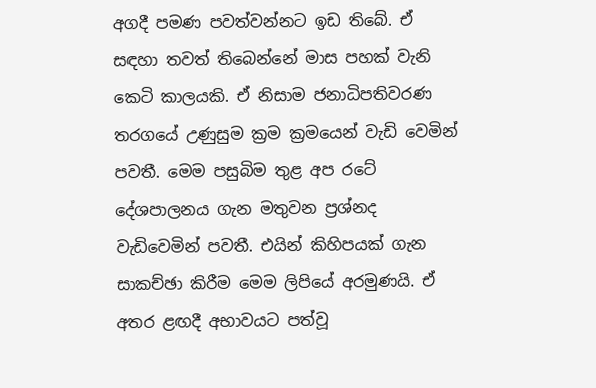අගදී පමණ පවත්වන්නට ඉඩ තිබේ. ඒ සඳහා තවත් තිබෙන්නේ මාස පහක් වැනි කෙටි කාලයකි. ඒ නිසාම ජනාධිපතිවරණ තරගයේ උණුසුම ක්‍රම ක්‍රමයෙන් වැඩි වෙමින් පවතී. මෙම පසුබිම තුළ අප රටේ දේශපාලනය ගැන මතුවන ප්‍රශ්නද වැඩිවෙමින් පවතී. එයින් කිහිපයක් ගැන සාකච්ඡා කිරීම මෙම ලිපියේ අරමුණයි. ඒ අතර ළඟදී අභාවයට පත්වූ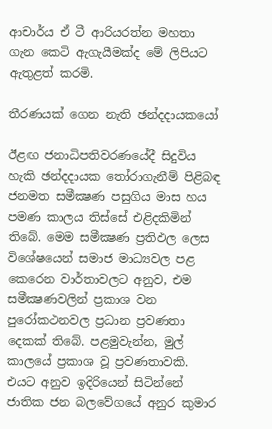ආචාර්ය ඒ ටී ආරියරත්න මහතා ගැන කෙටි ඇගැයීමක්ද මේ ලිපියට ඇතුළත් කරමි.

තීරණයක් ගෙන නැති ඡන්දදායකයෝ

ඊළඟ ජනාධිපතිවරණයේදී සිදුවිය හැකි ඡන්දදායක තෝරාගැනීම් පිළිබඳ ජනමත සමීක්‍ෂණ පසුගිය මාස හය පමණ කාලය තිස්සේ එළිදකිමින් තිබේ. මෙම සමීක්‍ෂණ ප්‍රතිඵල ලෙස විශේෂයෙන් සමාජ මාධ්‍යවල පළ කෙරෙන වාර්තාවලට අනුව, එම සමීක්‍ෂණවලින් ප්‍රකාශ වන පුරෝකථනවල ප්‍රධාන ප්‍රවණතා දෙකක් තිබේ. පළමුවැන්න, මුල් කාලයේ ප්‍රකාශ වූ ප්‍රවණතාවකි. එයට අනුව ඉදිරියෙන් සිටින්නේ ජාතික ජන බලවේගයේ අනුර කුමාර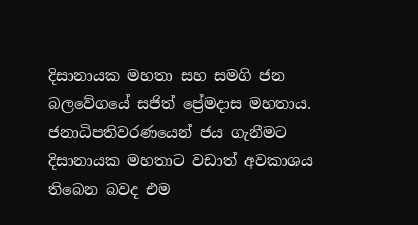දිසානායක මහතා සහ සමගි ජන බලවේගයේ සජිත් ප්‍රේමදාස මහතාය. ජනාධිපතිවරණයෙන් ජය ගැනීමට දිසානායක මහතාට වඩාත් අවකාශය තිබෙන බවද එම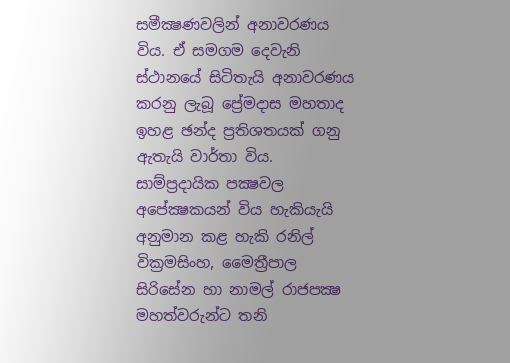සමීක්‍ෂණවලින් අනාවරණය විය. ඒ සමගම දෙවැනි ස්ථානයේ සිටිතැයි අනාවරණය කරනු ලැබූ ප්‍රේමදාස මහතාද ඉහළ ඡන්ද ප්‍රතිශතයක් ගනු ඇතැයි වාර්තා විය. සාම්ප්‍රදායික පක්‍ෂවල අපේක්‍ෂකයන් විය හැකියැයි අනුමාන කළ හැකි රනිල් වික්‍රමසිංහ, මෛත්‍රීපාල සිරිසේන හා නාමල් රාජපක්‍ෂ මහත්වරුන්ට තනි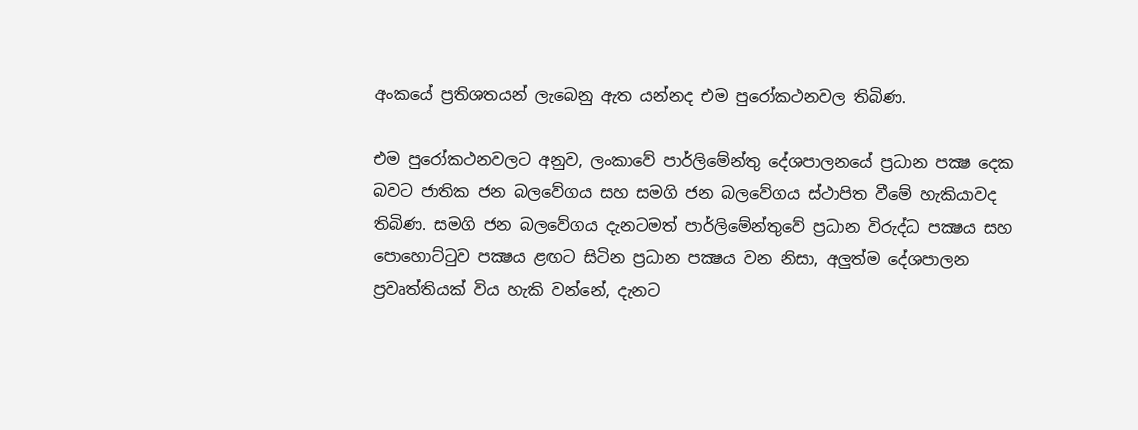අංකයේ ප්‍රතිශතයන් ලැබෙනු ඇත යන්නද එම පුරෝකථනවල තිබිණ.

එම පුරෝකථනවලට අනුව, ලංකාවේ පාර්ලිමේන්තු දේශපාලනයේ ප්‍රධාන පක්‍ෂ දෙක බවට ජාතික ජන බලවේගය සහ සමගි ජන බලවේගය ස්ථාපිත වීමේ හැකියාවද තිබිණ. සමගි ජන බලවේගය දැනටමත් පාර්ලිමේන්තුවේ ප්‍රධාන විරුද්ධ පක්‍ෂය සහ පොහොට්ටුව පක්‍ෂය ළඟට සිටින ප්‍රධාන පක්‍ෂය වන නිසා, අලුත්ම දේශපාලන ප්‍රවෘත්තියක් විය හැකි වන්නේ, දැනට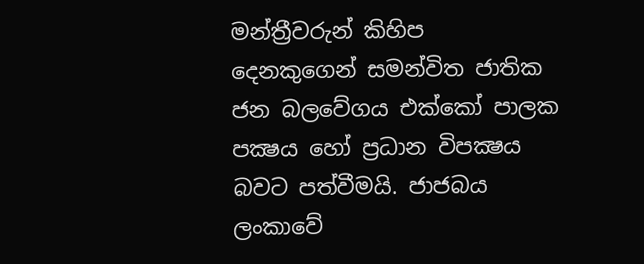මන්ත්‍රීවරුන් කිහිප දෙනකුගෙන් සමන්විත ජාතික ජන බලවේගය එක්කෝ පාලක පක්‍ෂය හෝ ප්‍රධාන විපක්‍ෂය බවට පත්වීමයි. ජාජබය ලංකාවේ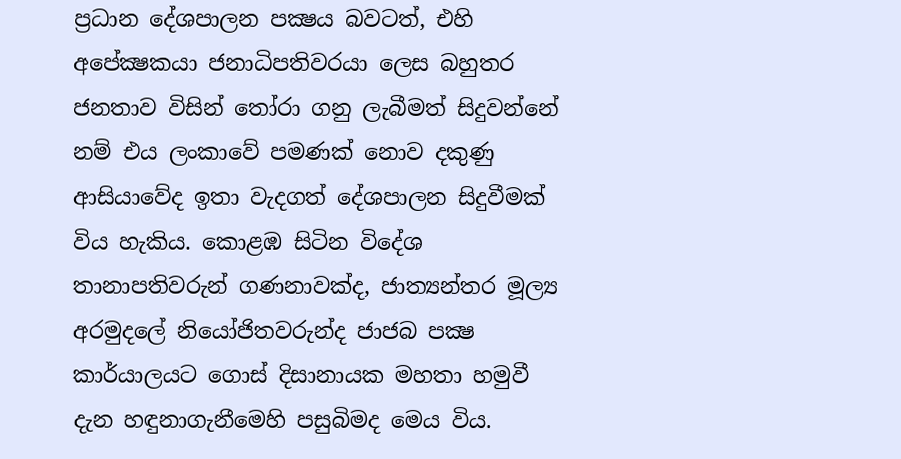ප්‍රධාන දේශපාලන පක්‍ෂය බවටත්, එහි අපේක්‍ෂකයා ජනාධිපතිවරයා ලෙස බහුතර ජනතාව විසින් තෝරා ගනු ලැබීමත් සිදුවන්නේ නම් එය ලංකාවේ පමණක් නොව දකුණු ආසියාවේද ඉතා වැදගත් දේශපාලන සිදුවීමක් විය හැකිය. කොළඹ සිටින විදේශ තානාපතිවරුන් ගණනාවක්ද, ජාත්‍යන්තර මූල්‍ය අරමුදලේ නියෝජිතවරුන්ද ජාජබ පක්‍ෂ කාර්යාලයට ගොස් දිසානායක මහතා හමුවී දැන හඳුනාගැනීමෙහි පසුබිමද මෙය විය.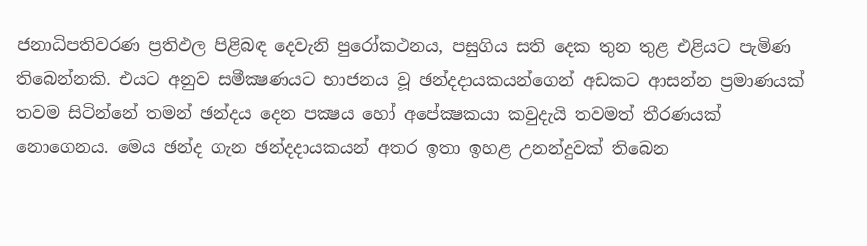ජනාධිපතිවරණ ප්‍රතිඵල පිළිබඳ දෙවැනි පුරෝකථනය, පසුගිය සති දෙක තුන තුළ එළියට පැමිණ තිබෙන්නකි. එයට අනුව සමීක්‍ෂණයට භාජනය වූ ඡන්දදායකයන්ගෙන් අඩකට ආසන්න ප්‍රමාණයක් තවම සිටින්නේ තමන් ඡන්දය දෙන පක්‍ෂය හෝ අපේක්‍ෂකයා කවුදැයි තවමත් තීරණයක් නොගෙනය. මෙය ඡන්ද ගැන ඡන්දදායකයන් අතර ඉතා ඉහළ උනන්දුවක් තිබෙන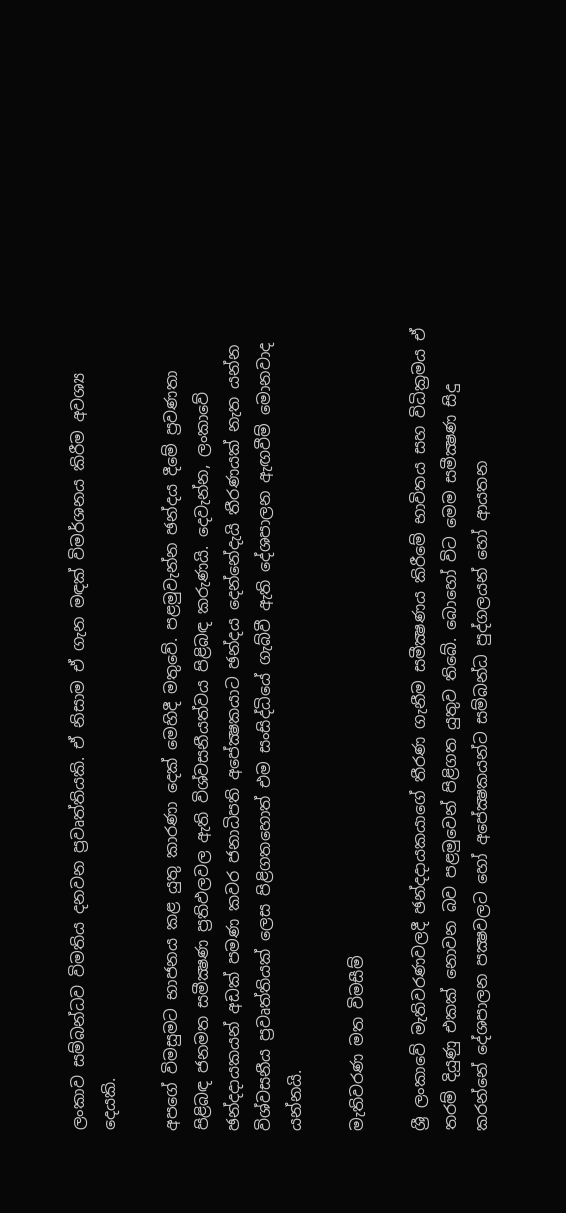ලංකාව සම්බන්ධව විමතිය දනවන ප්‍රවෘත්තියකි. ඒ නිසාම ඒ ගැන මඳක් විමර්ශනය කිරීම අවශ්‍ය දෙයකි.

අපගේ විමසුමට භාජනය කළ යුතු කාරණා දෙක් මෙහිදී මතුවේ. පළමුවැන්න ඡන්දය දීමේ ප්‍රවණතා පිළිබඳ ජනමත සමීක්‍ෂණ ප්‍රතිඵලවල ඇති විශ්වසනීයත්වය පිළිබඳ කරුණයි. දෙවැන්න, ලංකාවේ ඡන්දදායකයන් අඩක් පමණ කවර ජනාධිපති අපේක්‍ෂකයාට ඡන්දය දෙන්නේදැයි තීරණයක් නැත යන්න විශ්වසනීය ප්‍රවෘත්තියක් ලෙස පිළිගතහොත් එම සංසිද්ධියේ ගැබ්වී ඇති දේශපාලන ඇඟවීම් මොනවාද යන්නයි.

මැතිවරණ මත විමසීම්

ශ්‍රී ලංකාවේ මැතිවරණවලදී ඡන්දදායකයාගේ තීරණ ගැනීම සමීක්‍ෂණය කිරීමේ භාවිතය සහ විධික්‍රමය ඒ තරම් දියුණු එකක් නොවන බව පළමුවෙන් පිළිගත යුතුව තිබේ. බොහෝ විට මෙම සමීක්‍ෂණ සිදු කරන්නේ දේශපාලන පක්‍ෂවලට හෝ අපේක්‍ෂකයන්ට සම්බන්ධ පුද්ගලයන් හෝ ආයතන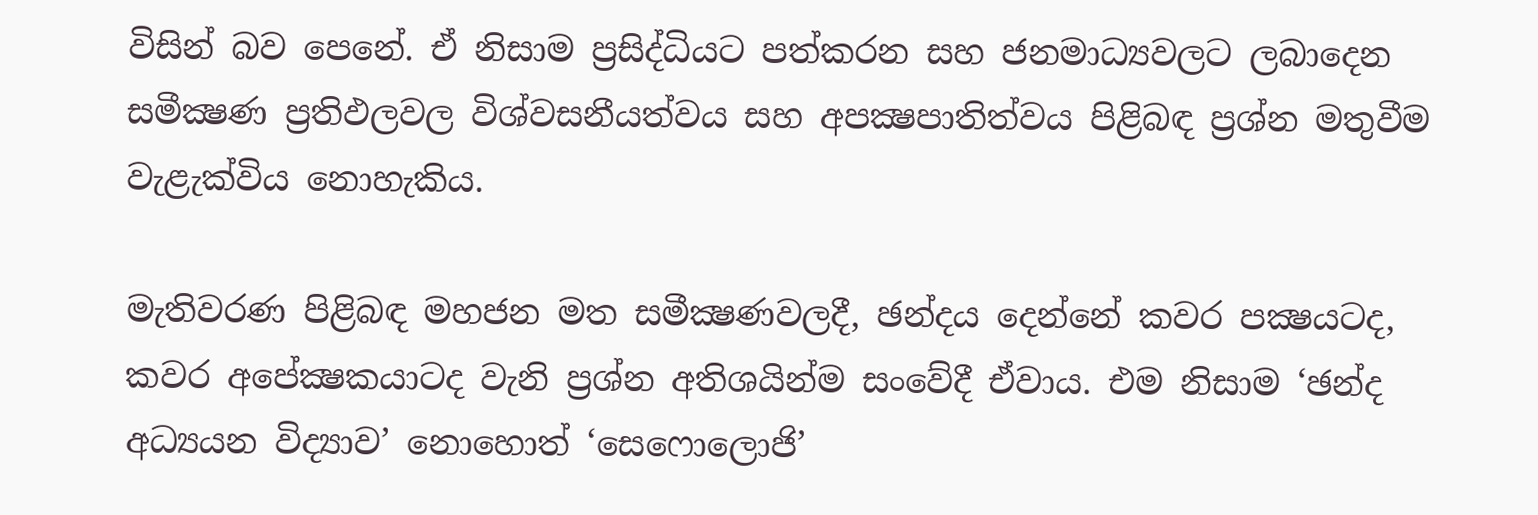විසින් බව පෙනේ. ඒ නිසාම ප්‍රසිද්ධියට පත්කරන සහ ජනමාධ්‍යවලට ලබාදෙන සමීක්‍ෂණ ප්‍රතිඵලවල විශ්වසනීයත්වය සහ අපක්‍ෂපාතිත්වය පිළිබඳ ප්‍රශ්න මතුවීම වැළැක්විය නොහැකිය.

මැතිවරණ පිළිබඳ මහජන මත සමීක්‍ෂණවලදී, ඡන්දය දෙන්නේ කවර පක්‍ෂයටද, කවර අපේක්‍ෂකයාටද වැනි ප්‍රශ්න අතිශයින්ම සංවේදී ඒවාය. එම නිසාම ‘ඡන්ද අධ්‍යයන විද්‍යාව’ නොහොත් ‘සෙෆොලොජි’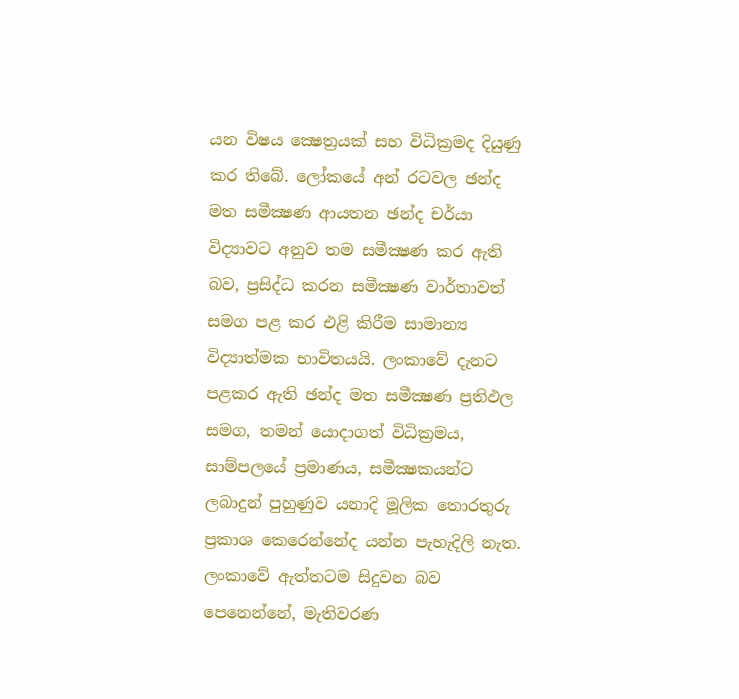යන විෂය ක්‍ෂෙත්‍රයක් සහ විධික්‍රමද දියුණු කර තිබේ. ලෝකයේ අන් රටවල ඡන්ද මත සමීක්‍ෂණ ආයතන ඡන්ද චර්යා විද්‍යාවට අනුව තම සමීක්‍ෂණ කර ඇති බව, ප්‍රසිද්ධ කරන සමීක්‍ෂණ වාර්තාවත් සමග පළ කර එළි කිරීම සාමාන්‍ය විද්‍යාත්මක භාවිතයයි. ලංකාවේ දැනට පළකර ඇති ඡන්ද මත සමීක්‍ෂණ ප්‍රතිඵල සමග, තමන් යොදාගත් විධික්‍රමය, සාම්පලයේ ප්‍රමාණය, සමීක්‍ෂකයන්ට ලබාදුන් පුහුණුව යනාදි මූලික තොරතුරු ප්‍රකාශ කෙරෙන්නේද යන්න පැහැදිලි නැත. ලංකාවේ ඇත්තටම සිදුවන බව පෙනෙන්නේ, මැතිවරණ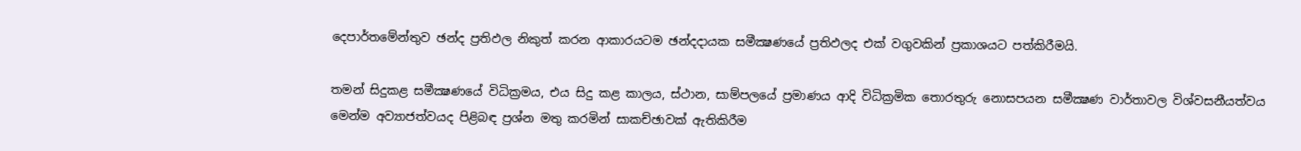දෙපාර්තමේන්තුව ඡන්ද ප්‍රතිඵල නිකුත් කරන ආකාරයටම ඡන්දදායක සමීක්‍ෂණයේ ප්‍රතිඵලද එක් වගුවකින් ප්‍රකාශයට පත්කිරීමයි.

තමන් සිදුකළ සමීක්‍ෂණයේ විධික්‍රමය, එය සිදු කළ කාලය, ස්ථාන, සාම්පලයේ ප්‍රමාණය ආදි විධික්‍රමික තොරතුරු නොසපයන සමීක්‍ෂණ වාර්තාවල විශ්වසනීයත්වය මෙන්ම අව්‍යාජත්වයද පිළිබඳ ප්‍රශ්න මතු කරමින් සාකච්ඡාවක් ඇතිකිරීම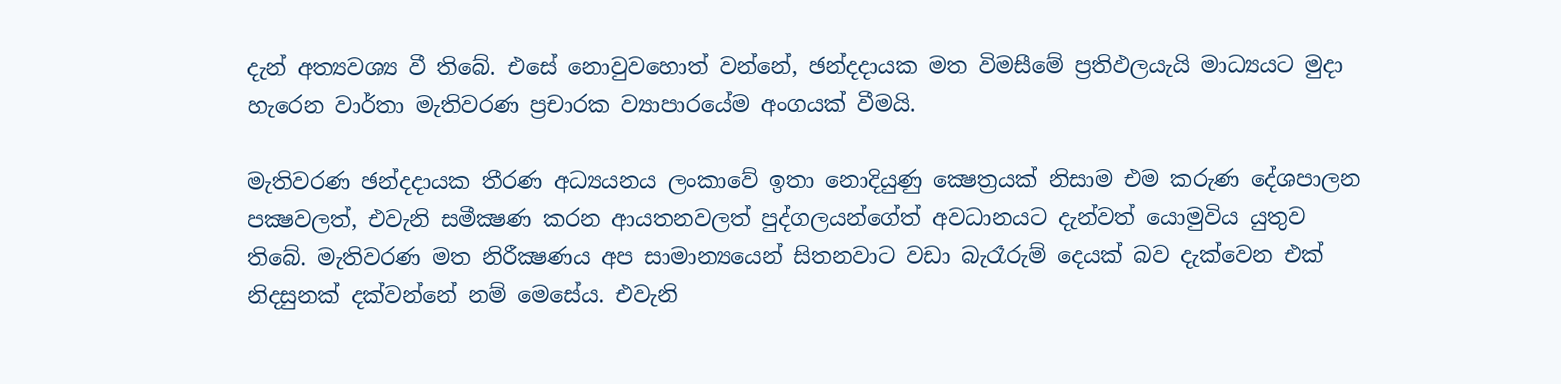දැන් අත්‍යවශ්‍ය වී තිබේ. එසේ නොවුවහොත් වන්නේ, ඡන්දදායක මත විමසීමේ ප්‍රතිඵලයැයි මාධ්‍යයට මුදා හැරෙන වාර්තා මැතිවරණ ප්‍රචාරක ව්‍යාපාරයේම අංගයක් වීමයි.

මැතිවරණ ඡන්දදායක තීරණ අධ්‍යයනය ලංකාවේ ඉතා නොදියුණු ක්‍ෂෙත්‍රයක් නිසාම එම කරුණ දේශපාලන පක්‍ෂවලත්, එවැනි සමීක්‍ෂණ කරන ආයතනවලත් පුද්ගලයන්ගේත් අවධානයට දැන්වත් යොමුවිය යුතුව තිබේ. මැතිවරණ මත නිරීක්‍ෂණය අප සාමාන්‍යයෙන් සිතනවාට වඩා බැරෑරුම් දෙයක් බව දැක්වෙන එක් නිදසුනක් දක්වන්නේ නම් මෙසේය. එවැනි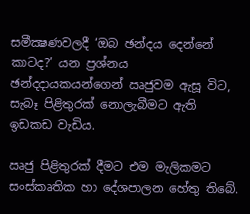සමීක්‍ෂණවලදී ‘ඔබ ඡන්දය දෙන්නේ කාටද?’ යන ප්‍රශ්නය ඡන්දදායකයන්ගෙන් ඍජුවම ඇසූ විට, සැබෑ පිළිතුරක් නොලැබීමට ඇති ඉඩකඩ වැඩිය.

ඍජු පිළිතුරක් දීමට එම මැලිකමට සංස්කෘතික හා දේශපාලන හේතු තිබේ.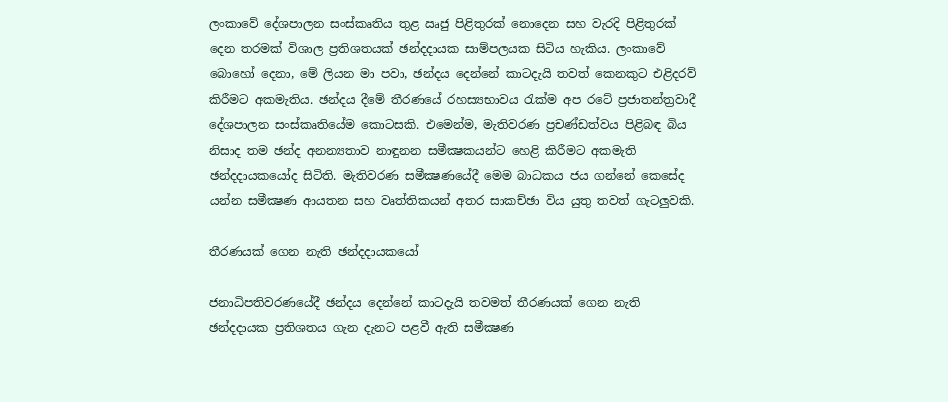ලංකාවේ දේශපාලන සංස්කෘතිය තුළ ඍජු පිළිතුරක් නොදෙන සහ වැරදි පිළිතුරක් දෙන තරමක් විශාල ප්‍රතිශතයක් ඡන්දදායක සාම්පලයක සිටිය හැකිය. ලංකාවේ බොහෝ දෙනා, මේ ලියන මා පවා, ඡන්දය දෙන්නේ කාටදැයි තවත් කෙනකුට එළිදරව් කිරීමට අකමැතිය. ඡන්දය දීමේ තීරණයේ රහස්‍යභාවය රැක්ම අප රටේ ප්‍රජාතන්ත්‍රවාදී දේශපාලන සංස්කෘතියේම කොටසකි. එමෙන්ම, මැතිවරණ ප්‍රචණ්ඩත්වය පිළිබඳ බිය නිසාද තම ඡන්ද අනන්‍යතාව නාඳුනන සමීක්‍ෂකයන්ට හෙළි කිරීමට අකමැති ඡන්දදායකයෝද සිටිති. මැතිවරණ සමීක්‍ෂණයේදී මෙම බාධකය ජය ගන්නේ කෙසේද යන්න සමීක්‍ෂණ ආයතන සහ වෘත්තිකයන් අතර සාකච්ඡා විය යුතු තවත් ගැටලුවකි.

තීරණයක් ගෙන නැති ඡන්දදායකයෝ

ජනාධිපතිවරණයේදී ඡන්දය දෙන්නේ කාටදැයි තවමත් තීරණයක් ගෙන නැති ඡන්දදායක ප්‍රතිශතය ගැන දැනට පළවී ඇති සමීක්‍ෂණ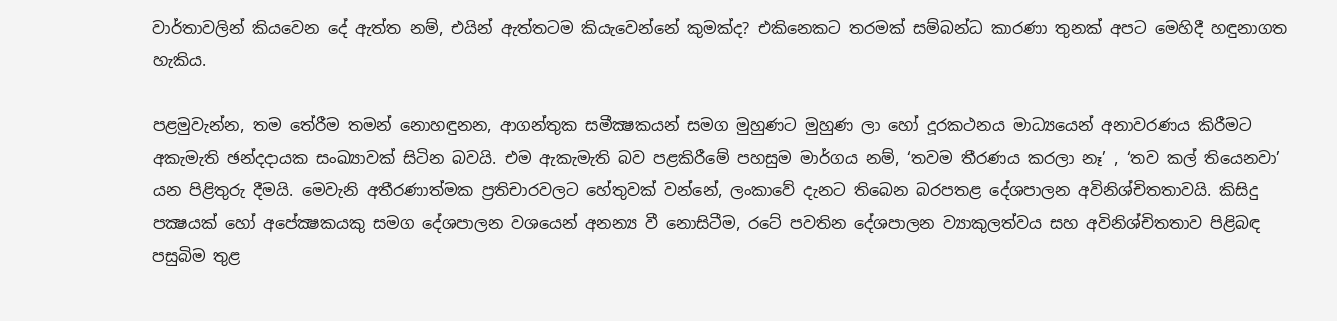වාර්තාවලින් කියවෙන දේ ඇත්ත නම්, එයින් ඇත්තටම කියැවෙන්නේ කුමක්ද? එකිනෙකට තරමක් සම්බන්ධ කාරණා තුනක් අපට මෙහිදී හඳුනාගත හැකිය.

පළමුවැන්න, තම තේරීම තමන් නොහඳුනන, ආගන්තුක සමීක්‍ෂකයන් සමග මුහුණට මුහුණ ලා හෝ දූරකථනය මාධ්‍යයෙන් අනාවරණය කිරීමට අකැමැති ඡන්දදායක සංඛ්‍යාවක් සිටින බවයි. එම ඇකැමැති බව පළකිරීමේ පහසුම මාර්ගය නම්, ‘තවම තීරණය කරලා නෑ’ , ‘තව කල් තියෙනවා’ යන පිළිතුරු දීමයි. මෙවැනි අතීරණාත්මක ප්‍රතිචාරවලට හේතුවක් වන්නේ, ලංකාවේ දැනට තිබෙන බරපතළ දේශපාලන අවිනිශ්චිතතාවයි. කිසිදු පක්‍ෂයක් හෝ අපේක්‍ෂකයකු සමග දේශපාලන වශයෙන් අනන්‍ය වී නොසිටීම, රටේ පවතින දේශපාලන ව්‍යාකුලත්වය සහ අවිනිශ්චිතතාව පිළිබඳ පසුබිම තුළ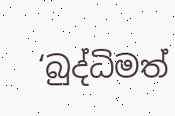‘බුද්ධිමත්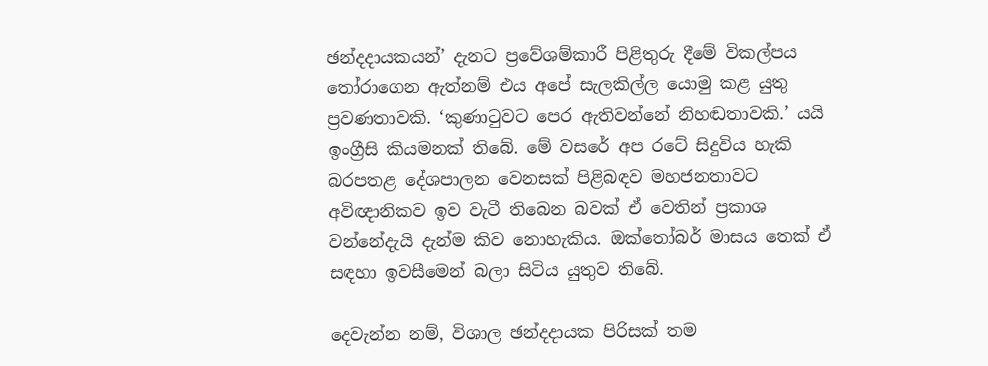ඡන්දදායකයන්’ දැනට ප්‍රවේශම්කාරී පිළිතුරු දීමේ විකල්පය තෝරාගෙන ඇත්නම් එය අපේ සැලකිල්ල යොමු කළ යුතු ප්‍රවණතාවකි. ‘කුණාටුවට පෙර ඇතිවන්නේ නිහඬතාවකි.’ යයි ඉංග්‍රීසි කියමනක් තිබේ. මේ වසරේ අප රටේ සිදුවිය හැකි බරපතළ දේශපාලන වෙනසක් පිළිබඳව මහජනතාවට අවිඥානිකව ඉව වැටී තිබෙන බවක් ඒ වෙතින් ප්‍රකාශ වන්නේදැයි දැන්ම කිව නොහැකිය. ඔක්තෝබර් මාසය තෙක් ඒ සඳහා ඉවසීමෙන් බලා සිටිය යුතුව තිබේ.

දෙවැන්න නම්, විශාල ඡන්දදායක පිරිසක් තම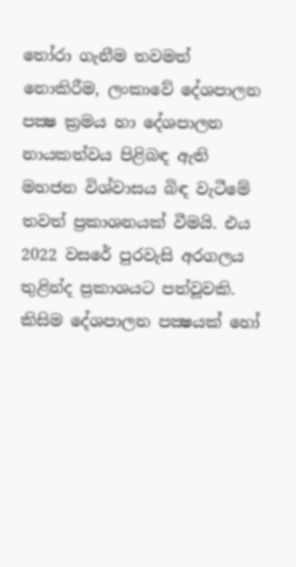තෝරා ගැනීම තවමත් නොකිරීම, ලංකාවේ දේශපාලන පක්‍ෂ ක්‍රමය හා දේශපාලන නායකත්වය පිළිබඳ ඇති මහජන විශ්වාසය බිඳ වැටීමේ තවත් ප්‍රකාශනයක් වීමයි. එය 2022 වසරේ පුරවැසි අරගලය තුළින්ද ප්‍රකාශයට පත්වූවකි. කිසිම දේශපාලන පක්‍ෂයක් හෝ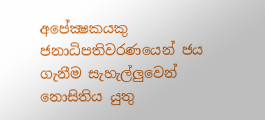අපේක්‍ෂකයකු ජනාධිපතිවරණයෙන් ජය ගැනීම සැහැල්ලුවෙන් නොසිතිය යුතු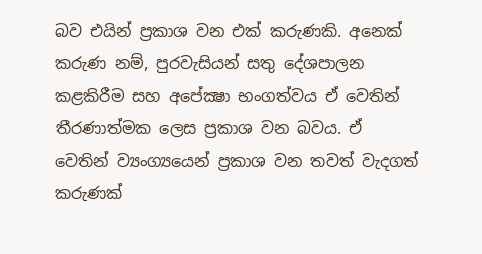බව එයින් ප්‍රකාශ වන එක් කරුණකි. අනෙක් කරුණ නම්, පුරවැසියන් සතු දේශපාලන කළකිරීම සහ අපේක්‍ෂා භංගත්වය ඒ වෙතින් තීරණාත්මක ලෙස ප්‍රකාශ වන බවය. ඒ වෙතින් ව්‍යංග්‍යයෙන් ප්‍රකාශ වන තවත් වැදගත් කරුණක්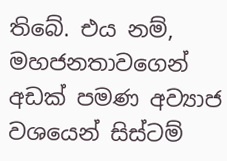තිබේ. එය නම්, මහජනතාවගෙන් අඩක් පමණ අව්‍යාජ වශයෙන් සිස්ටම්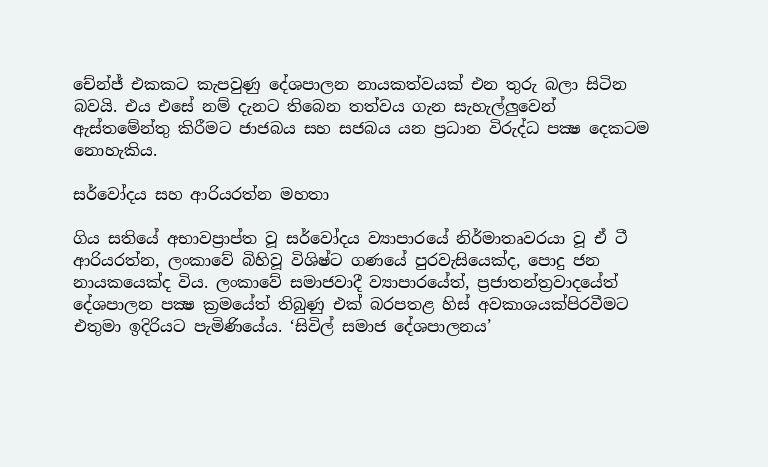චේන්ජ් එකකට කැපවුණු දේශපාලන නායකත්වයක් එන තුරු බලා සිටින බවයි. එය එසේ නම් දැනට තිබෙන තත්වය ගැන සැහැල්ලුවෙන් ඇස්තමේන්තු කිරීමට ජාජබය සහ සජබය යන ප්‍රධාන විරුද්ධ පක්‍ෂ දෙකටම නොහැකිය.

සර්වෝදය සහ ආරියරත්න මහතා

ගිය සතියේ අභාවප්‍රාප්ත වූ සර්වෝදය ව්‍යාපාරයේ නිර්මාතෘවරයා වූ ඒ ටී ආරියරත්න, ලංකාවේ බිහිවූ විශිෂ්ට ගණයේ පුරවැසියෙක්ද, පොදු ජන නායකයෙක්ද විය. ලංකාවේ සමාජවාදී ව්‍යාපාරයේත්, ප්‍රජාතන්ත්‍රවාදයේත් දේශපාලන පක්‍ෂ ක්‍රමයේත් තිබුණු එක් බරපතළ හිස් අවකාශයක්පිරවීමට එතුමා ඉදිරියට පැමිණියේය. ‘සිවිල් සමාජ දේශපාලනය’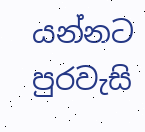යන්නට පුරවැසි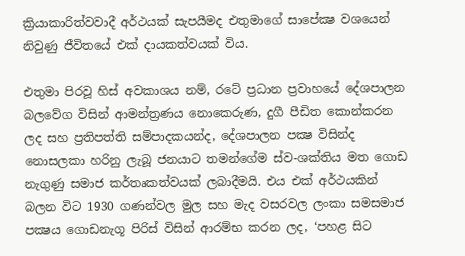ක්‍රියාකාරිත්වවාදී අර්ථයක් සැපයීමද එතුමාගේ සාපේක්‍ෂ වශයෙන් නිවුණු ජීවිතයේ එක් දායකත්වයක් විය.

එතුමා පිරවූ හිස් අවකාශය නම්, රටේ ප්‍රධාන ප්‍රවාහයේ දේශපාලන බලවේග විසින් ආමන්ත්‍රණය නොකෙරුණ, දුගී පීඩිත කොන්කරන ලද සහ ප්‍රතිපත්ති සම්පාදකයන්ද, දේශපාලන පක්‍ෂ විසින්ද නොසලකා හරිනු ලැබූ ජනයාට තමන්ගේම ස්ව-ශක්තිය මත ගොඩ නැගුණු සමාජ කර්තෘකත්වයක් ලබාදීමයි. එය එක් අර්ථයකින් බලන විට 1930 ගණන්වල මුල සහ මැද වසරවල ලංකා සමසමාජ පක්‍ෂය ගොඩනැගූ පිරිස් විසින් ආරම්භ කරන ලද, ‘පහළ සිට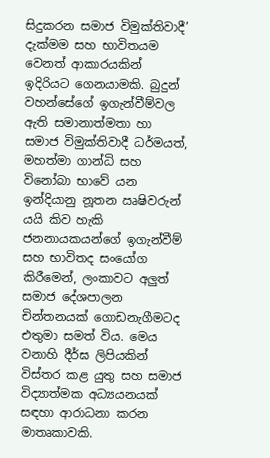සිදුකරන සමාජ විමුක්තිවාදී’ දැක්මම සහ භාවිතයම වෙනත් ආකාරයකින් ඉදිරියට ගෙනයාමකි. බුදුන් වහන්සේගේ ඉගැන්වීම්වල ඇති සමානාත්මතා හා සමාජ විමුක්තිවාදී ධර්මයත්, මහත්මා ගාන්ධි සහ විනෝබා භාවේ යන ඉන්දියානු නූතන ඍෂිවරුන් යයි කිව හැකි ජනනායකයන්ගේ ඉගැන්වීම් සහ භාවිතද සංයෝග කිරීමෙන්, ලංකාවට අලුත් සමාජ දේශපාලන චින්තනයක් ගොඩනැගීමටද එතුමා සමත් විය. මෙය වනාහි දීර්ඝ ලිපියකින් විස්තර කළ යුතු සහ සමාජ විද්‍යාත්මක අධ්‍යයනයක් සඳහා ආරාධනා කරන මාතෘකාවකි.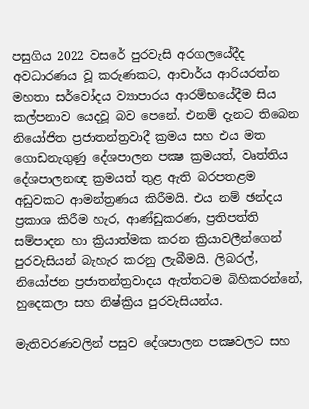පසුගිය 2022 වසරේ පුරවැසි අරගලයේදීද අවධාරණය වූ කරුණකට, ආචාර්ය ආරියරත්න මහතා සර්වෝදය ව්‍යාපාරය ආරම්භයේදීම සිය කල්පනාව යෙදවූ බව පෙනේ. එනම් දැනට තිබෙන නියෝජිත ප්‍රජාතන්ත්‍රවාදී ක්‍රමය සහ එය මත ගොඩනැගුණු දේශපාලන පක්‍ෂ ක්‍රමයත්, වෘත්තිය දේශපාලනඥ ක්‍රමයත් තුළ ඇති බරපතළම අඩුවකට ආමන්ත්‍රණය කිරීමයි. එය නම් ඡන්දය ප්‍රකාශ කිරීම හැර, ආණ්ඩුකරණ, ප්‍රතිපත්ති සම්පාදන හා ක්‍රියාත්මක කරන ක්‍රියාවලීන්ගෙන් පුරවැසියන් බැහැර කරනු ලැබීමයි. ලිබරල්, නියෝජන ප්‍රජාතන්ත්‍රවාදය ඇත්තටම බිහිකරන්නේ, හුදෙකලා සහ නිෂ්ක්‍රිය පුරවැසියන්ය.

මැතිවරණවලින් පසුව දේශපාලන පක්‍ෂවලට සහ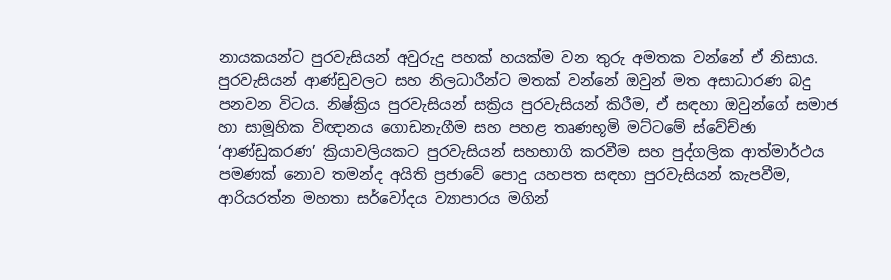නායකයන්ට පුරවැසියන් අවුරුදු පහක් හයක්ම වන තුරු අමතක වන්නේ ඒ නිසාය. පුරවැසියන් ආණ්ඩුවලට සහ නිලධාරීන්ට මතක් වන්නේ ඔවුන් මත අසාධාරණ බදු පනවන විටය. නිෂ්ක්‍රිය පුරවැසියන් සක්‍රිය පුරවැසියන් කිරීම, ඒ සඳහා ඔවුන්ගේ සමාජ හා සාමූහික විඥානය ගොඩනැගීම සහ පහළ තෘණභූමි මට්ටමේ ස්වේච්ඡා ‘ආණ්ඩුකරණ’ ක්‍රියාවලියකට පුරවැසියන් සහභාගි කරවීම සහ පුද්ගලික ආත්මාර්ථය පමණක් නොව තමන්ද අයිති ප්‍රජාවේ පොදු යහපත සඳහා පුරවැසියන් කැපවීම, ආරියරත්න මහතා සර්වෝදය ව්‍යාපාරය මගින්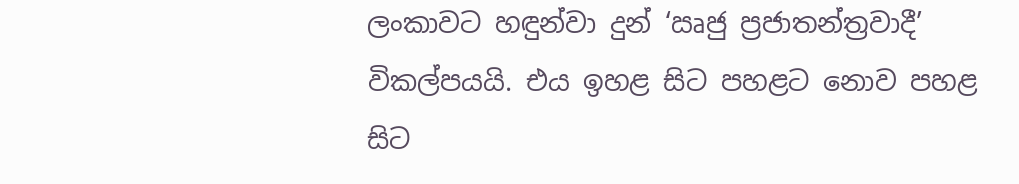ලංකාවට හඳුන්වා දුන් ‘ඍජු ප්‍රජාතන්ත්‍රවාදී’ විකල්පයයි. එය ඉහළ සිට පහළට නොව පහළ සිට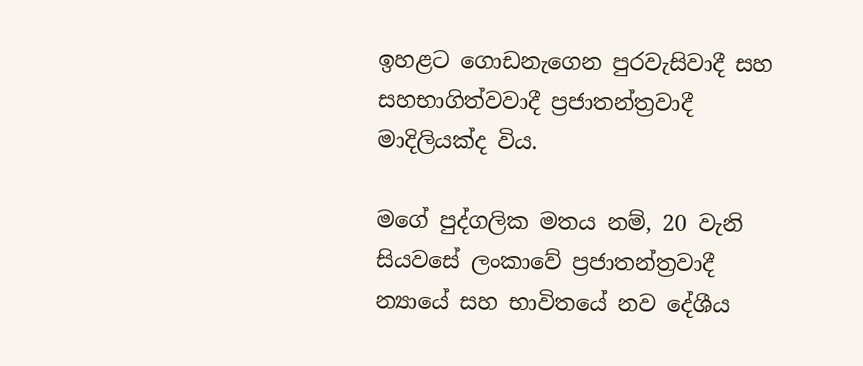ඉහළට ගොඩනැගෙන පුරවැසිවාදී සහ සහභාගිත්වවාදී ප්‍රජාතන්ත්‍රවාදී මාදිලියක්ද විය.

මගේ පුද්ගලික මතය නම්, 20 වැනි සියවසේ ලංකාවේ ප්‍රජාතන්ත්‍රවාදී න්‍යායේ සහ භාවිතයේ නව දේශීය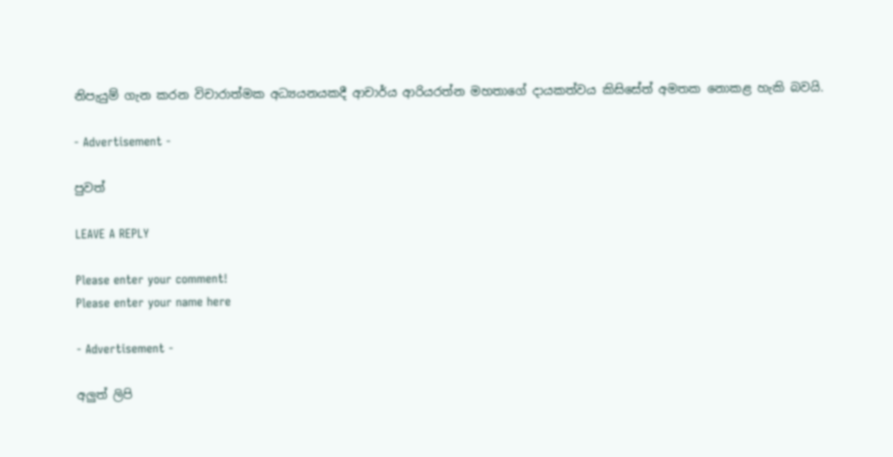නිපැයුම් ගැන කරන විචාරාත්මක අධ්‍යයනයකදී ආචාර්ය ආරියරත්න මහතාගේ දායකත්වය කිසිසේත් අමතක නොකළ හැකි බවයි.

- Advertisement -

පුවත්

LEAVE A REPLY

Please enter your comment!
Please enter your name here

- Advertisement -

අලුත් ලිපි